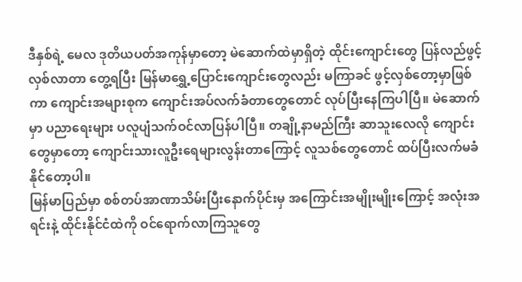ဒီနှစ်ရဲ့ မေလ ဒုတိယပတ်အကုန်မှာတော့ မဲဆောက်ထဲမှာရှိတဲ့ ထိုင်းကျောင်းတွေ ပြန်လည်ဖွင့်လှစ်လာတာ တွေ့ရပြီး မြန်မာရွှေ့ပြောင်းကျောင်းတွေလည်း မကြာခင် ဖွင့်လှစ်တော့မှာဖြစ်ကာ ကျောင်းအများစုက ကျောင်းအပ်လက်ခံတာတွေတောင် လုပ်ပြီးနေကြပါပြီ။ မဲဆောက်မှာ ပညာရေးများ ပလူပျံသက်ဝင်လာပြန်ပါပြီ။ တချို့နာမည်ကြီး ဆာသူးလေလို ကျောင်းတွေမှာတော့ ကျောင်းသားလူဦးရေများလွန်းတာကြောင့် လူသစ်တွေတောင် ထပ်ပြီးလက်မခံနိုင်တော့ပါ။
မြန်မာပြည်မှာ စစ်တပ်အာဏာသိမ်းပြီးနောက်ပိုင်းမှ အကြောင်းအမျိုးမျိုးကြောင့် အလုံးအရင်းနဲ့ ထိုင်းနိုင်ငံထဲကို ဝင်ရောက်လာကြသူတွေ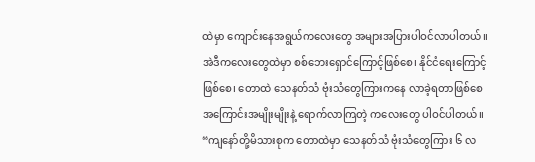ထဲမှာ ကျောင်းနေအရွယ်ကလေးတွေ အများအပြားပါဝင်လာပါတယ်။ အဲဒီကလေးတွေထဲမှာ စစ်ဘေးရှောင်ကြောင့်ဖြစ်စေ၊ နိုင်ငံရေးကြောင့် ဖြစ်စေ၊ တောထဲ သေနတ်သံ ဗုံးသံတွေကြားကနေ လာခဲ့ရတာဖြစ်စေ အကြောင်းအမျိုးမျိုးနဲ့ ရောက်လာကြတဲ့ ကလေးတွေ ပါဝင်ပါတယ်။
“ကျနော်တို့မိသားစုက တောထဲမှာ သေနတ်သံ ဗုံးသံတွေကြား ၆ လ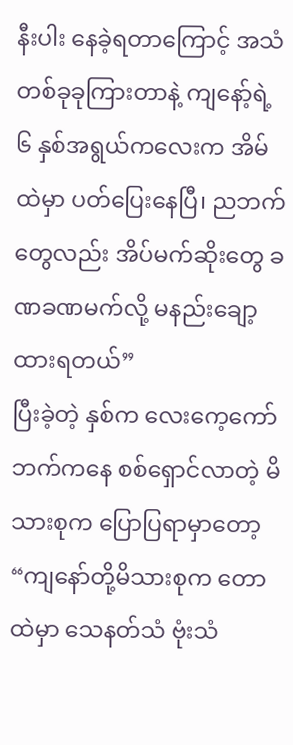နီးပါး နေခဲ့ရတာကြောင့် အသံတစ်ခုခုကြားတာနဲ့ ကျနော့်ရဲ့ ၆ နှစ်အရွယ်ကလေးက အိမ်ထဲမှာ ပတ်ပြေးနေပြီ၊ ညဘက်တွေလည်း အိပ်မက်ဆိုးတွေ ခဏခဏမက်လို့ မနည်းချော့ထားရတယ်”
ပြီးခဲ့တဲ့ နှစ်က လေးကေ့ကော်ဘက်ကနေ စစ်ရှောင်လာတဲ့ မိသားစုက ပြောပြရာမှာတော့ “ကျနော်တို့မိသားစုက တောထဲမှာ သေနတ်သံ ဗုံးသံ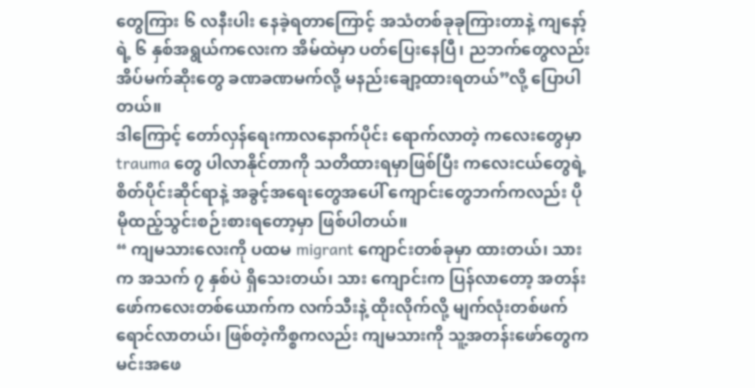တွေကြား ၆ လနီးပါး နေခဲ့ရတာကြောင့် အသံတစ်ခုခုကြားတာနဲ့ ကျနော့်ရဲ့ ၆ နှစ်အရွယ်ကလေးက အိမ်ထဲမှာ ပတ်ပြေးနေပြီ၊ ညဘက်တွေလည်း အိပ်မက်ဆိုးတွေ ခဏခဏမက်လို့ မနည်းချော့ထားရတယ်”လို့ ပြောပါတယ်။
ဒါကြောင့် တော်လှန်ရေးကာလနောက်ပိုင်း ရောက်လာတဲ့ ကလေးတွေမှာ trauma တွေ ပါလာနိုင်တာကို သတိထားရမှာဖြစ်ပြီး ကလေးငယ်တွေရဲ့ စိတ်ပိုင်းဆိုင်ရာနဲ့ အခွင့်အရေးတွေအပေါ် ကျောင်းတွေဘက်ကလည်း ပိုမိုထည့်သွင်းစဉ်းစားရတော့မှာ ဖြစ်ပါတယ်။
“ ကျမသားလေးကို ပထမ migrant ကျောင်းတစ်ခုမှာ ထားတယ်၊ သားက အသက် ၇ နှစ်ပဲ ရှိသေးတယ်၊ သား ကျောင်းက ပြန်လာတော့ အတန်းဖော်ကလေးတစ်ယောက်က လက်သီးနဲ့ ထိုးလိုက်လို့ မျက်လုံးတစ်ဖက် ရောင်လာတယ်၊ ဖြစ်တဲ့ကိစ္စကလည်း ကျမသားကို သူ့အတန်းဖော်တွေက မင်းအဖေ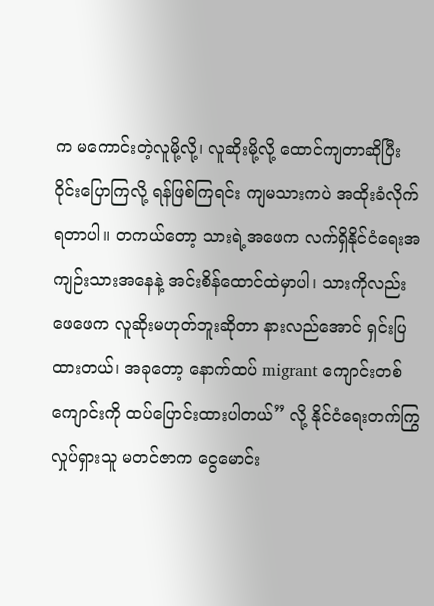က မကောင်းတဲ့လူမို့လို့၊ လူဆိုးမို့လို့ ထောင်ကျတာဆိုပြီး ဝိုင်းပြောကြလို့ ရန်ဖြစ်ကြရင်း ကျမသားကပဲ အထိုးခံလိုက်ရတာပါ။ တကယ်တော့ သားရဲ့အဖေက လက်ရှိနိုင်ငံရေးအကျဉ်းသားအနေနဲ့ အင်းစိန်ထောင်ထဲမှာပါ၊ သားကိုလည်း ဖေဖေက လူဆိုးမဟုတ်ဘူးဆိုတာ နားလည်အောင် ရှင်းပြထားတယ်၊ အခုတော့ နောက်ထပ် migrant ကျောင်းတစ်ကျောင်းကို ထပ်ပြောင်းထားပါတယ်” လို့ နိုင်ငံရေးတက်ကြွလှုပ်ရှားသူ မတင်ဇာက ငွေမောင်း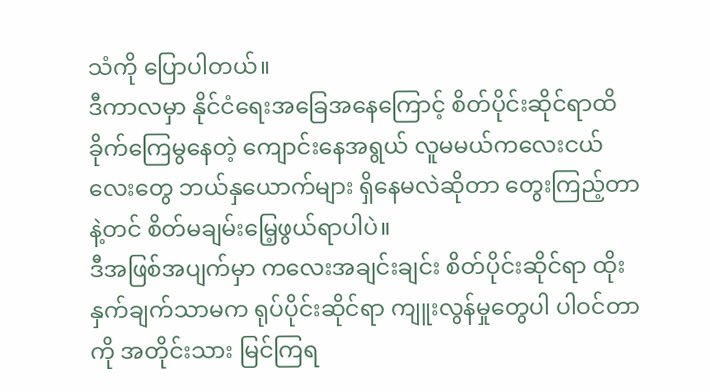သံကို ပြောပါတယ်။
ဒီကာလမှာ နိုင်ငံရေးအခြေအနေကြောင့် စိတ်ပိုင်းဆိုင်ရာထိခိုက်ကြေမွနေတဲ့ ကျောင်းနေအရွယ် လူမမယ်ကလေးငယ်လေးတွေ ဘယ်နှယောက်များ ရှိနေမလဲဆိုတာ တွေးကြည့်တာနဲ့တင် စိတ်မချမ်းမြေ့ဖွယ်ရာပါပဲ။
ဒီအဖြစ်အပျက်မှာ ကလေးအချင်းချင်း စိတ်ပိုင်းဆိုင်ရာ ထိုးနှက်ချက်သာမက ရုပ်ပိုင်းဆိုင်ရာ ကျူးလွန်မှုတွေပါ ပါဝင်တာကို အတိုင်းသား မြင်ကြရ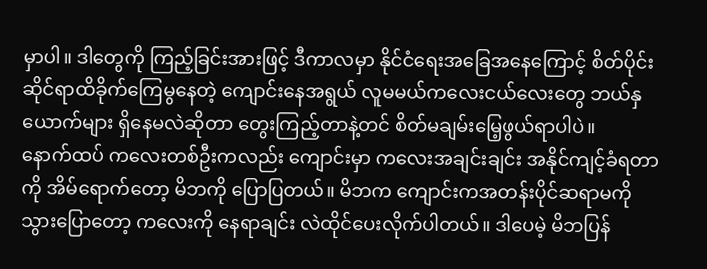မှာပါ။ ဒါတွေကို ကြည့်ခြင်းအားဖြင့် ဒီကာလမှာ နိုင်ငံရေးအခြေအနေကြောင့် စိတ်ပိုင်းဆိုင်ရာထိခိုက်ကြေမွနေတဲ့ ကျောင်းနေအရွယ် လူမမယ်ကလေးငယ်လေးတွေ ဘယ်နှယောက်များ ရှိနေမလဲဆိုတာ တွေးကြည့်တာနဲ့တင် စိတ်မချမ်းမြေ့ဖွယ်ရာပါပဲ။
နောက်ထပ် ကလေးတစ်ဦးကလည်း ကျောင်းမှာ ကလေးအချင်းချင်း အနိုင်ကျင့်ခံရတာကို အိမ်ရောက်တော့ မိဘကို ပြောပြတယ်။ မိဘက ကျောင်းကအတန်းပိုင်ဆရာမကို သွားပြောတော့ ကလေးကို နေရာချင်း လဲထိုင်ပေးလိုက်ပါတယ်။ ဒါပေမဲ့ မိဘပြန်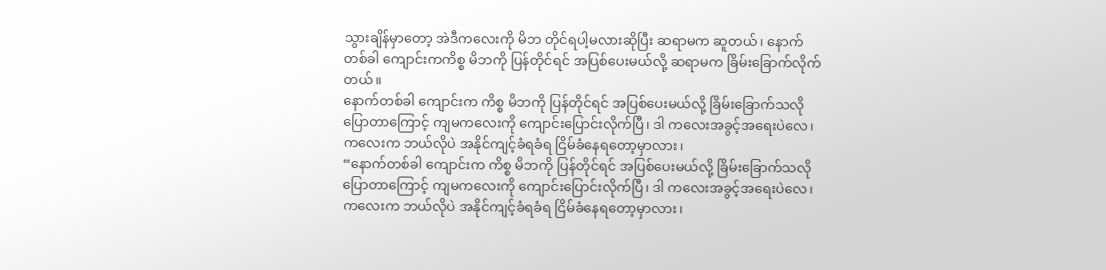သွားချိန်မှာတော့ အဲဒီကလေးကို မိဘ တိုင်ရပါ့မလားဆိုပြီး ဆရာမက ဆူတယ်၊ နောက်တစ်ခါ ကျောင်းကကိစ္စ မိဘကို ပြန်တိုင်ရင် အပြစ်ပေးမယ်လို့ ဆရာမက ခြိမ်းခြောက်လိုက်တယ်။
နောက်တစ်ခါ ကျောင်းက ကိစ္စ မိဘကို ပြန်တိုင်ရင် အပြစ်ပေးမယ်လို့ ခြိမ်းခြောက်သလိုပြောတာကြောင့် ကျမကလေးကို ကျောင်းပြောင်းလိုက်ပြီ၊ ဒါ ကလေးအခွင့်အရေးပဲလေ၊ ကလေးက ဘယ်လိုပဲ အနိုင်ကျင့်ခံရခံရ ငြိမ်ခံနေရတော့မှာလား၊
“နောက်တစ်ခါ ကျောင်းက ကိစ္စ မိဘကို ပြန်တိုင်ရင် အပြစ်ပေးမယ်လို့ ခြိမ်းခြောက်သလိုပြောတာကြောင့် ကျမကလေးကို ကျောင်းပြောင်းလိုက်ပြီ၊ ဒါ ကလေးအခွင့်အရေးပဲလေ၊ ကလေးက ဘယ်လိုပဲ အနိုင်ကျင့်ခံရခံရ ငြိမ်ခံနေရတော့မှာလား၊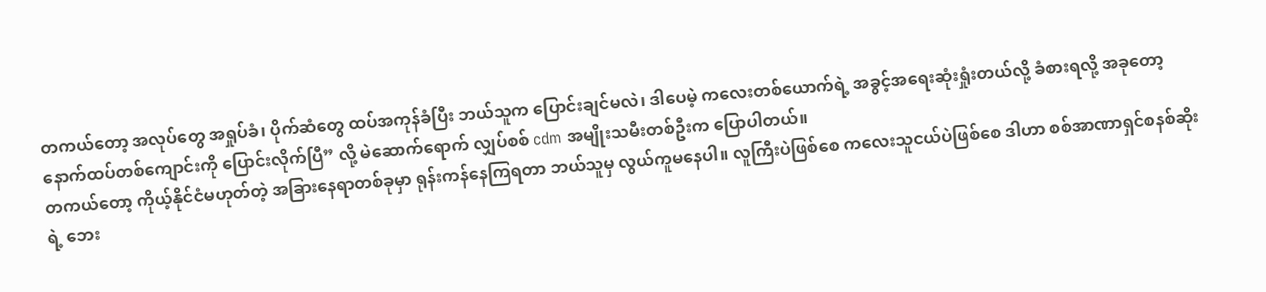တကယ်တော့ အလုပ်တွေ အရှုပ်ခံ၊ ပိုက်ဆံတွေ ထပ်အကုန်ခံပြီး ဘယ်သူက ပြောင်းချင်မလဲ၊ ဒါပေမဲ့ ကလေးတစ်ယောက်ရဲ့ အခွင့်အရေးဆုံးရှုံးတယ်လို့ ခံစားရလို့ အခုတော့ နောက်ထပ်တစ်ကျောင်းကို ပြောင်းလိုက်ပြီ” လို့ မဲဆောက်ရောက် လျှပ်စစ် cdm အမျိုးသမီးတစ်ဦးက ပြောပါတယ်။
တကယ်တော့ ကိုယ့်နိုင်ငံမဟုတ်တဲ့ အခြားနေရာတစ်ခုမှာ ရုန်းကန်နေကြရတာ ဘယ်သူမှ လွယ်ကူမနေပါ။ လူကြီးပဲဖြစ်စေ ကလေးသူငယ်ပဲဖြစ်စေ ဒါဟာ စစ်အာဏာရှင်စနစ်ဆိုးရဲ့ ဘေး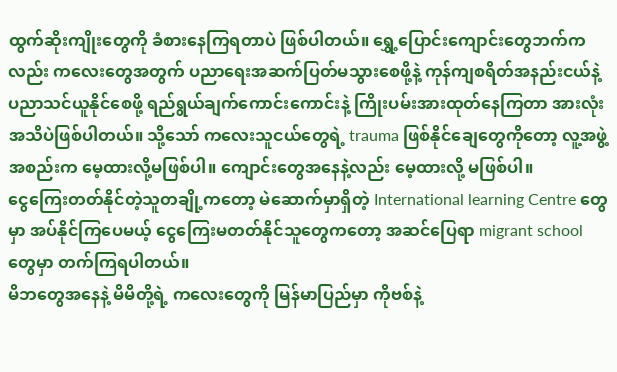ထွက်ဆိုးကျိုးတွေကို ခံစားနေကြရတာပဲ ဖြစ်ပါတယ်။ ရွှေ့ပြောင်းကျောင်းတွေဘက်ကလည်း ကလေးတွေအတွက် ပညာရေးအဆက်ပြတ်မသွားစေဖို့နဲ့ ကုန်ကျစရိတ်အနည်းငယ်နဲ့ ပညာသင်ယူနိုင်စေဖို့ ရည်ရွယ်ချက်ကောင်းကောင်းနဲ့ ကြိုးပမ်းအားထုတ်နေကြတာ အားလုံးအသိပဲဖြစ်ပါတယ်။ သို့သော် ကလေးသူငယ်တွေရဲ့ trauma ဖြစ်နိုင်ချေတွေကိုတော့ လူ့အဖွဲ့အစည်းက မေ့ထားလို့မဖြစ်ပါ။ ကျောင်းတွေအနေနဲ့လည်း မေ့ထားလို့ မဖြစ်ပါ။
ငွေကြေးတတ်နိုင်တဲ့သူတချို့ကတော့ မဲဆောက်မှာရှိတဲ့ International learning Centre တွေမှာ အပ်နိုင်ကြပေမယ့် ငွေကြေးမတတ်နိုင်သူတွေကတော့ အဆင်ပြေရာ migrant school တွေမှာ တက်ကြရပါတယ်။
မိဘတွေအနေနဲ့ မိမိတို့ရဲ့ ကလေးတွေကို မြန်မာပြည်မှာ ကိုဗစ်နဲ့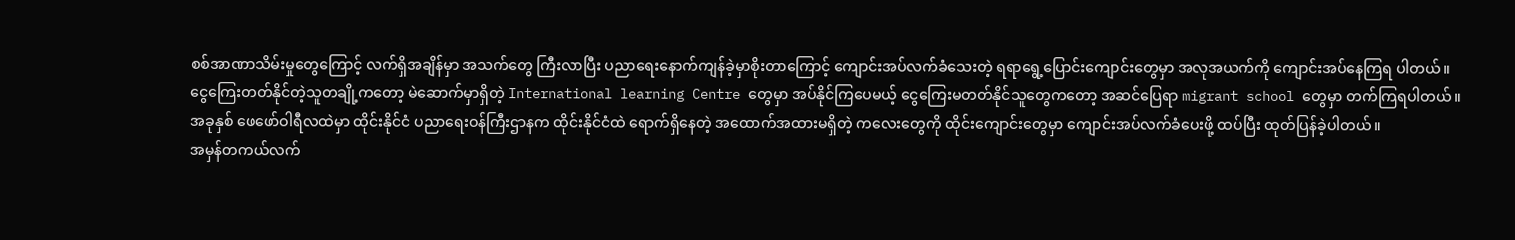စစ်အာဏာသိမ်းမှုတွေကြောင့် လက်ရှိအချိန်မှာ အသက်တွေ ကြီးလာပြီး ပညာရေးနောက်ကျန်ခဲ့မှာစိုးတာကြောင့် ကျောင်းအပ်လက်ခံသေးတဲ့ ရရာရွေ့ပြောင်းကျောင်းတွေမှာ အလုအယက်ကို ကျောင်းအပ်နေကြရ ပါတယ်။
ငွေကြေးတတ်နိုင်တဲ့သူတချို့ကတော့ မဲဆောက်မှာရှိတဲ့ International learning Centre တွေမှာ အပ်နိုင်ကြပေမယ့် ငွေကြေးမတတ်နိုင်သူတွေကတော့ အဆင်ပြေရာ migrant school တွေမှာ တက်ကြရပါတယ်။
အခုနှစ် ဖေဖော်ဝါရီလထဲမှာ ထိုင်းနိုင်ငံ ပညာရေးဝန်ကြီးဌာနက ထိုင်းနိုင်ငံထဲ ရောက်ရှိနေတဲ့ အထောက်အထားမရှိတဲ့ ကလေးတွေကို ထိုင်းကျောင်းတွေမှာ ကျောင်းအပ်လက်ခံပေးဖို့ ထပ်ပြီး ထုတ်ပြန်ခဲ့ပါတယ်။
အမှန်တကယ်လက်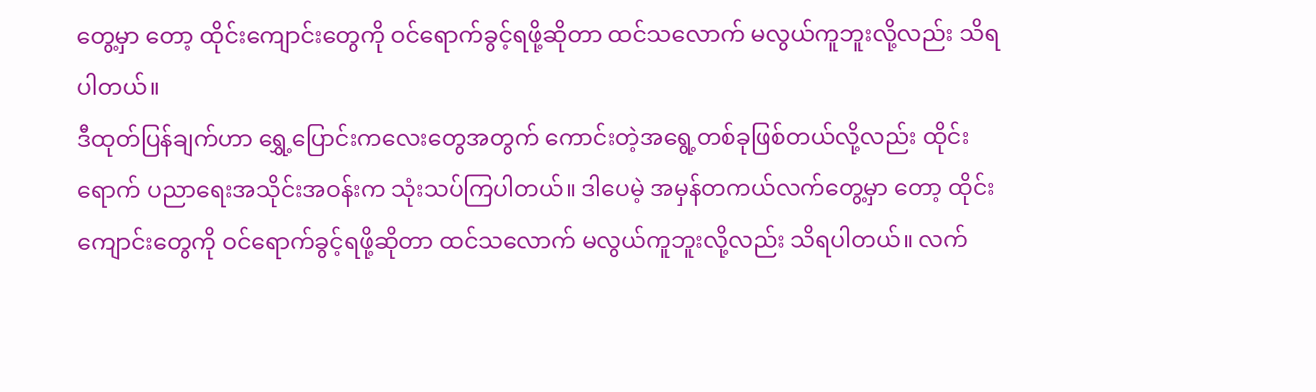တွေ့မှာ တော့ ထိုင်းကျောင်းတွေကို ဝင်ရောက်ခွင့်ရဖို့ဆိုတာ ထင်သလောက် မလွယ်ကူဘူးလို့လည်း သိရပါတယ်။
ဒီထုတ်ပြန်ချက်ဟာ ရွှေ့ပြောင်းကလေးတွေအတွက် ကောင်းတဲ့အရွေ့တစ်ခုဖြစ်တယ်လို့လည်း ထိုင်းရောက် ပညာရေးအသိုင်းအဝန်းက သုံးသပ်ကြပါတယ်။ ဒါပေမဲ့ အမှန်တကယ်လက်တွေ့မှာ တော့ ထိုင်းကျောင်းတွေကို ဝင်ရောက်ခွင့်ရဖို့ဆိုတာ ထင်သလောက် မလွယ်ကူဘူးလို့လည်း သိရပါတယ်။ လက်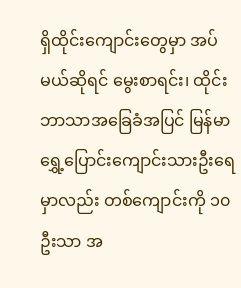ရှိထိုင်းကျောင်းတွေမှာ အပ်မယ်ဆိုရင် မွေးစာရင်း၊ ထိုင်းဘာသာအခြေခံအပြင် မြန်မာရွှေ့ပြောင်းကျောင်းသားဦးရေမှာလည်း တစ်ကျောင်းကို ၁၀ ဦးသာ အ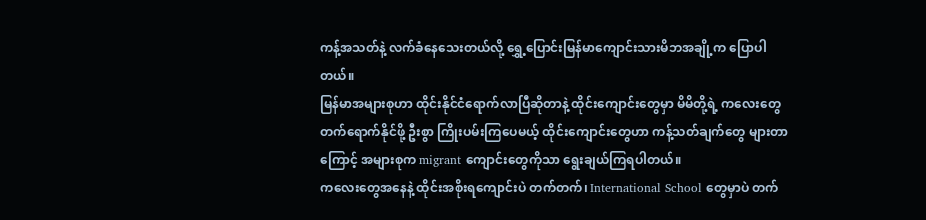ကန့်အသတ်နဲ့ လက်ခံနေသေးတယ်လို့ ရွှေ့ပြောင်းမြန်မာကျောင်းသားမိဘအချို့က ပြောပါတယ်။
မြန်မာအများစုဟာ ထိုင်းနိုင်ငံရောက်လာပြီဆိုတာနဲ့ ထိုင်းကျောင်းတွေမှာ မိမိတို့ရဲ့ ကလေးတွေ တက်ရောက်နိုင်ဖို့ ဦးစွာ ကြိုးပမ်းကြပေမယ့် ထိုင်းကျောင်းတွေဟာ ကန့်သတ်ချက်တွေ များတာကြောင့် အများစုက migrant ကျောင်းတွေကိုသာ ရွေးချယ်ကြရပါတယ်။
ကလေးတွေအနေနဲ့ ထိုင်းအစိုးရကျောင်းပဲ တက်တက်၊ International School တွေမှာပဲ တက်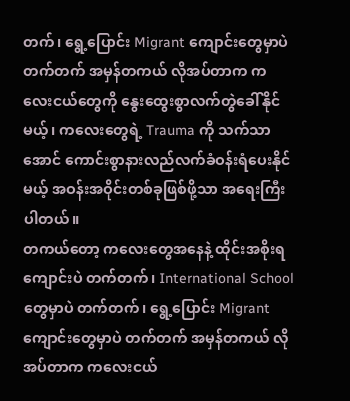တက်၊ ရွေ့ပြောင်း Migrant ကျောင်းတွေမှာပဲ တက်တက် အမှန်တကယ် လိုအပ်တာက ကလေးငယ်တွေကို နွေးထွေးစွာလက်တွဲခေါ်နိုင်မယ့်၊ ကလေးတွေရဲ့ Trauma ကို သက်သာအောင် ကောင်းစွာနားလည်လက်ခံဝန်းရံပေးနိုင်မယ့် အဝန်းအဝိုင်းတစ်ခုဖြစ်ဖို့သာ အရေးကြီးပါတယ်။
တကယ်တော့ ကလေးတွေအနေနဲ့ ထိုင်းအစိုးရကျောင်းပဲ တက်တက်၊ International School တွေမှာပဲ တက်တက်၊ ရွေ့ပြောင်း Migrant ကျောင်းတွေမှာပဲ တက်တက် အမှန်တကယ် လိုအပ်တာက ကလေးငယ်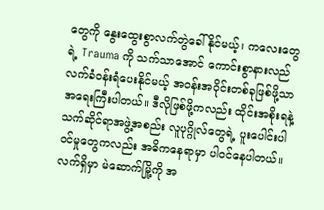တွေကို နွေးထွေးစွာလက်တွဲခေါ်နိုင်မယ့်၊ ကလေးတွေရဲ့ Trauma ကို သက်သာအောင် ကောင်းစွာနားလည်လက်ခံဝန်းရံပေးနိုင်မယ့် အဝန်းအဝိုင်းတစ်ခုဖြစ်ဖို့သာ အရေးကြီးပါတယ်။ ဒီလိုဖြစ်ဖို့ကလည်း ထိုင်းအစိုးရနဲ့ သက်ဆိုင်ရာအဖွဲ့အစည်း လူပုဂ္ဂိုလ်တွေရဲ့ ပူးပေါင်းပါဝင်မှုတွေကလည်း အဓိကနေရာမှာ ပါဝင်နေပါတယ်။
လက်ရှိမှာ မဲဆောက်မြို့ကို အ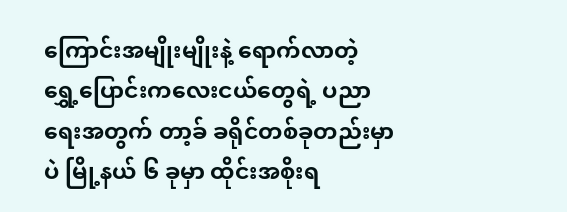ကြောင်းအမျိုးမျိုးနဲ့ ရောက်လာတဲ့ ရွှေ့ပြောင်းကလေးငယ်တွေရဲ့ ပညာရေးအတွက် တာ့ခ် ခရိုင်တစ်ခုတည်းမှာပဲ မြို့နယ် ၆ ခုမှာ ထိုင်းအစိုးရ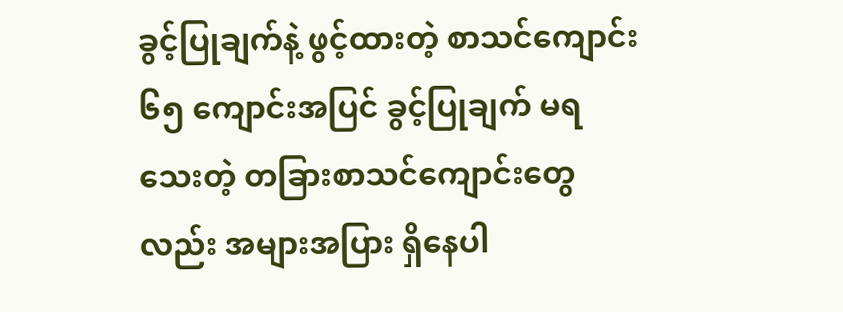ခွင့်ပြုချက်နဲ့ ဖွင့်ထားတဲ့ စာသင်ကျောင်း ၆၅ ကျောင်းအပြင် ခွင့်ပြုချက် မရသေးတဲ့ တခြားစာသင်ကျောင်းတွေလည်း အများအပြား ရှိနေပါ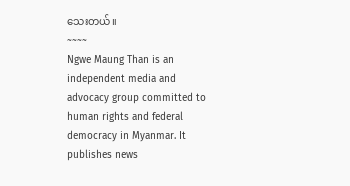သေးတယ်။
~~~~
Ngwe Maung Than is an independent media and advocacy group committed to human rights and federal democracy in Myanmar. It publishes news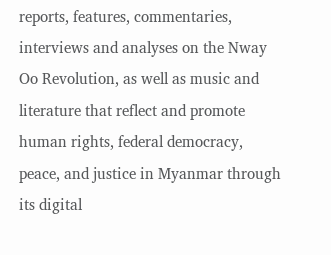reports, features, commentaries, interviews and analyses on the Nway Oo Revolution, as well as music and literature that reflect and promote human rights, federal democracy, peace, and justice in Myanmar through its digital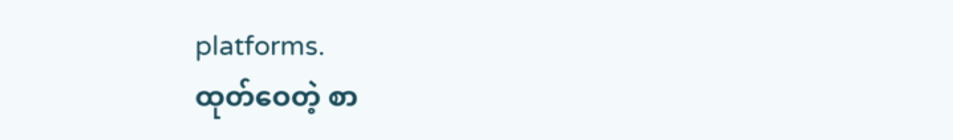platforms.
ထုတ်ဝေတဲ့ စာ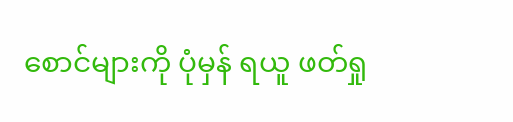စောင်များကို ပုံမှန် ရယူ ဖတ်ရှု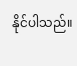နိုင်ပါသည်။